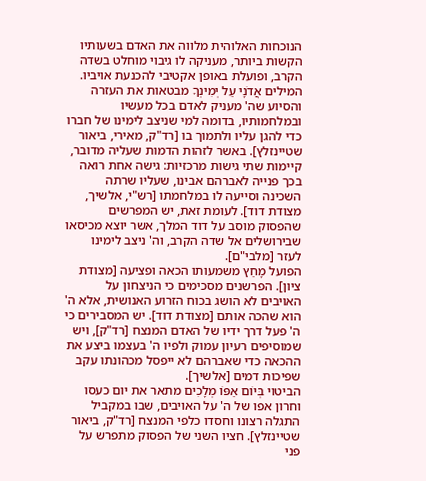הנוכחות האלוהית מלווה את האדם בשעותיו הקשות ביותר, מעניקה לו גיבוי מוחלט בשדה הקרב, ופועלת באופן אקטיבי להכנעת אויביו.
המילים אֲדֹנָי עַל יְמִינְךָ מבטאות את העזרה והסיוע שה' מעניק לאדם בכל מעשיו ובמלחמותיו, בדומה למי שניצב לימינו של חברו כדי להגן עליו ולתמוך בו [רד"ק, מאירי, ביאור שטיינזלץ]. באשר לזהות הדמות שעליה מדובר, קיימות שתי גישות מרכזיות: גישה אחת רואה בכך פנייה לאברהם אבינו, שעליו שרתה השכינה וסייעה לו במלחמתו [רש"י, אלשיך, מצודת דוד]. לעומת זאת, יש המפרשים שהפסוק מוסב על דוד המלך, אשר יוצא מכיסאו שבירושלים אל שדה הקרב, וה' ניצב לימינו לעזר [מלבי"ם].
הפועל מָחַץ משמעותו הכאה ופציעה [מצודת ציון]. הפרשנים מסכימים כי הניצחון על האויבים לא הושג בכוח הזרוע האנושית, אלא ה' הוא שהכה אותם [מצודת דוד]. יש המסבירים כי ה' פעל דרך ידיו של האדם המנצח [רד"ק], ויש שמוסיפים רעיון עמוק ולפיו ה' בעצמו ביצע את ההכאה כדי שאברהם לא ייפסל מכהונתו עקב שפיכות דמים [אלשיך].
הביטוי בְּיוֹם אַפּוֹ מְלָכִים מתאר את יום כעסו וחרון אפו של ה' על האויבים, שבו במקביל התגלה רצונו וחסדו כלפי המנצח [רד"ק, ביאור שטיינזלץ]. חציו השני של הפסוק מתפרש על פני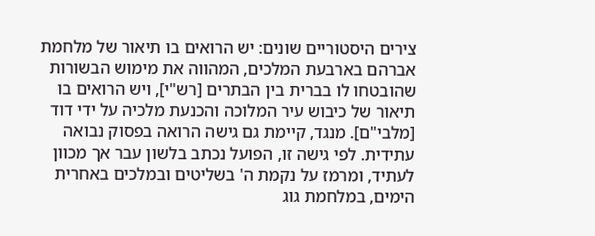צירים היסטוריים שונים: יש הרואים בו תיאור של מלחמת אברהם בארבעת המלכים, המהווה את מימוש הבשורות שהובטחו לו בברית בין הבתרים [רש"י], ויש הרואים בו תיאור של כיבוש עיר המלוכה והכנעת מלכיה על ידי דוד [מלבי"ם]. מנגד, קיימת גם גישה הרואה בפסוק נבואה עתידית. לפי גישה זו, הפועל נכתב בלשון עבר אך מכוון לעתיד, ומרמז על נקמת ה' בשליטים ובמלכים באחרית הימים, במלחמת גוג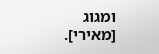ומגוג [מאירי].